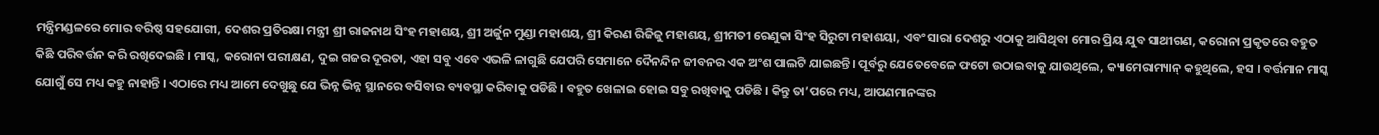ମନ୍ତ୍ରିମଣ୍ଡଳରେ ମୋର ବରିଷ୍ଠ ସହଯୋଗୀ, ଦେଶର ପ୍ରତିରକ୍ଷା ମନ୍ତ୍ରୀ ଶ୍ରୀ ରାଜନାଥ ସିଂହ ମହାଶୟ, ଶ୍ରୀ ଅର୍ଜୁନ ମୁଣ୍ଡା ମହାଶୟ, ଶ୍ରୀ କିରଣ ରିଜିଜୁ ମହାଶୟ, ଶ୍ରୀମତୀ ରେଣୁକା ସିଂହ ସିରୁଟା ମହାଶୟା, ଏବଂ ସାରା ଦେଶରୁ ଏଠାକୁ ଆସିଥିବା ମୋର ପ୍ରିୟ ଯୁବ ସାଥୀଗଣ, କରୋନା ପ୍ରକୃତରେ ବହୁତ କିଛି ପରିବର୍ତ୍ତନ କରି ରଖିଦେଇଛି । ମାସ୍କ, କରୋନା ପରୀକ୍ଷଣ, ଦୁଇ ଗଜର ଦୂରତା, ଏହା ସବୁ ଏବେ ଏଭଳି ଳାଗୁଛି ଯେପରି ସେମାନେ ଦୈନନ୍ଦିନ ଜୀବନର ଏକ ଅଂଶ ପାଲଟି ଯାଇଛନ୍ତି। ପୂର୍ବରୁ ଯେତେବେଳେ ଫଟୋ ଉଠାଇବାକୁ ଯାଉଥିଲେ, କ୍ୟାମେରାମ୍ୟାନ୍ କହୁଥିଲେ, ହସ । ବର୍ତ୍ତମାନ ମାସ୍କ ଯୋଗୁଁ ସେ ମଧ୍ୟ କହୁ ନାହାନ୍ତି । ଏଠାରେ ମଧ୍ୟ ଆମେ ଦେଖୁଛୁ ଯେ ଭିନ୍ନ ଭିନ୍ନ ସ୍ଥାନରେ ବସିବାର ବ୍ୟବସ୍ଥା କରିବାକୁ ପଡିଛି । ବହୁତ ଖେଳାଇ ହୋଇ ସବୁ ରଖିବାକୁ ପଡିଛି । କିନ୍ତୁ ତା’ପରେ ମଧ୍ୟ, ଆପଣମାନଙ୍କର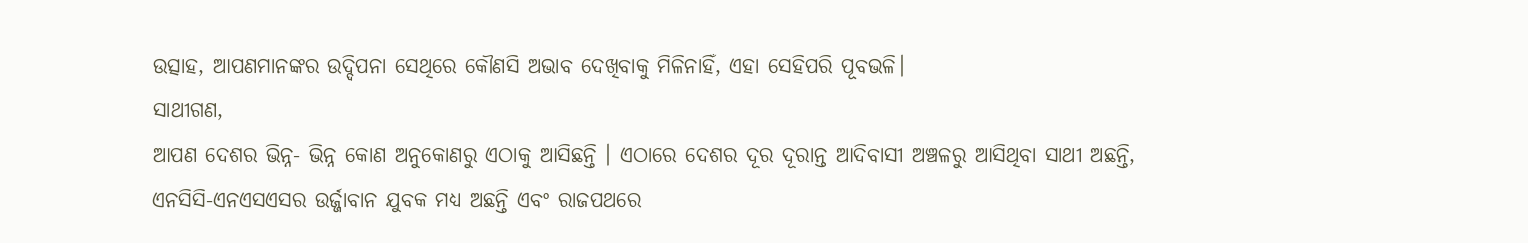ଉତ୍ସାହ, ଆପଣମାନଙ୍କର ଉଦ୍ଦିପନା ସେଥିରେ କୌଣସି ଅଭାବ ଦେଖିବାକୁ ମିଳିନାହିଁ, ଏହା ସେହିପରି ପୂବଭଳି।
ସାଥୀଗଣ,
ଆପଣ ଦେଶର ଭିନ୍ନ- ଭିନ୍ନ କୋଣ ଅନୁକୋଣରୁ ଏଠାକୁ ଆସିଛନ୍ତି । ଏଠାରେ ଦେଶର ଦୂର ଦୂରାନ୍ତ ଆଦିବାସୀ ଅଞ୍ଚଳରୁ ଆସିଥିବା ସାଥୀ ଅଛନ୍ତି, ଏନସିସି-ଏନଏସଏସର ଉର୍ଜ୍ଜାବାନ ଯୁବକ ମଧ୍ୟ ଅଛନ୍ତି ଏବଂ ରାଜପଥରେ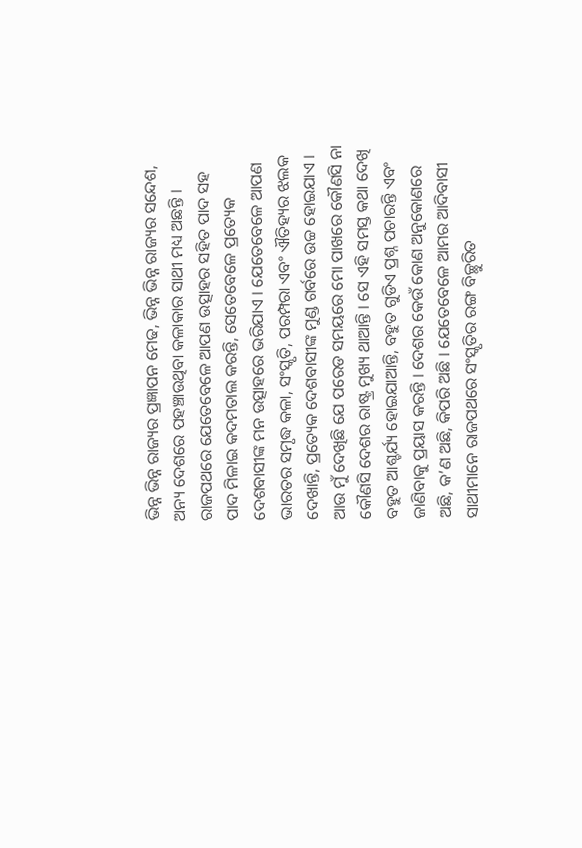ଭିନ୍ନ ଭିନ୍ନ ରାଜ୍ୟର ପ୍ରଜ୍ଞାପନ ମେଢ, ଭିନ୍ନ ଭିନ୍ନ ରାଜ୍ୟର ସନ୍ଦେଶ, ଅନ୍ୟ ଦେଶରେ ପହଞ୍ଚାଉଥିବା କଳାକାର ସାଥୀ ମଧ୍ୟ ଅଛନ୍ତି । ରାଜପଥରେ ଯେତେବେଳେ ଆପଣ ଉତ୍ସାହର ସହିତ ପାଦ ସହ ପାଦ ମିଳାଇ କଦମତାଲ କରନ୍ତି, ସେତେବେଳେ ପ୍ରତ୍ୟେକ ଦେଶବାସୀଙ୍କ ମନ ଉତ୍ସାହରେ ଭରିଯାଏ । ଯେତେବେଳେ ଆପଣ ଭାରତର ସମୃଦ୍ଧ କଳା, ସଂସ୍କୃତି, ପରମ୍ପରା ଏବଂ ଐତିହ୍ୟର ଝଲକ ଦେଖାନ୍ତି, ପ୍ରତ୍ୟେକ ଦେଶବାସୀଙ୍କ ମୁଣ୍ଡ ଗର୍ବରେ ଉଚ୍ଚ ହୋଇଯାଏ । ଆଉ ମୁଁ ଦେଖିଛି ଯେ ପରେଡ ସମୟରେ ମୋ ପାଖରେ କୌଣସି ନା କୌଣସି ଦେଶର ରାଷ୍ଟ୍ର ମୁଖ୍ୟ ଥାଆନ୍ତି । ସେ ଏହି ସମସ୍ତ କଥା ଦେଖି ବହୁତ ଆଶ୍ଚର୍ଯ୍ୟ ହୋଇଯାଆନ୍ତି, ବହୁତ ଗୁଡିଏ ପ୍ରଶ୍ନ ପଚାରନ୍ତି ଏବଂ ଜାଣିବାକୁ ପ୍ରୟାସ କରନ୍ତି । ଦେଶର କେଉଁ କୋଣ ଅନୁକୋଣରେ ଅଛି, କ’ଣ ଅଛି, କିପରି ଅଛି । ଯେତେବେଳେ ଆମର ଆଦିବାସୀ ସାଥୀମାନେ ରାଜପଥରେ ସଂସ୍କୃତିର ରଙ୍ଗ ବିଚ୍ଛୁରିତ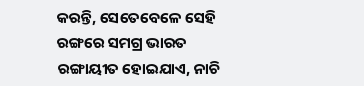କରନ୍ତି, ସେତେବେଳେ ସେହି ରଙ୍ଗରେ ସମଗ୍ର ଭାରତ ରଙ୍ଗାୟୀତ ହୋଇଯାଏ, ନାଚି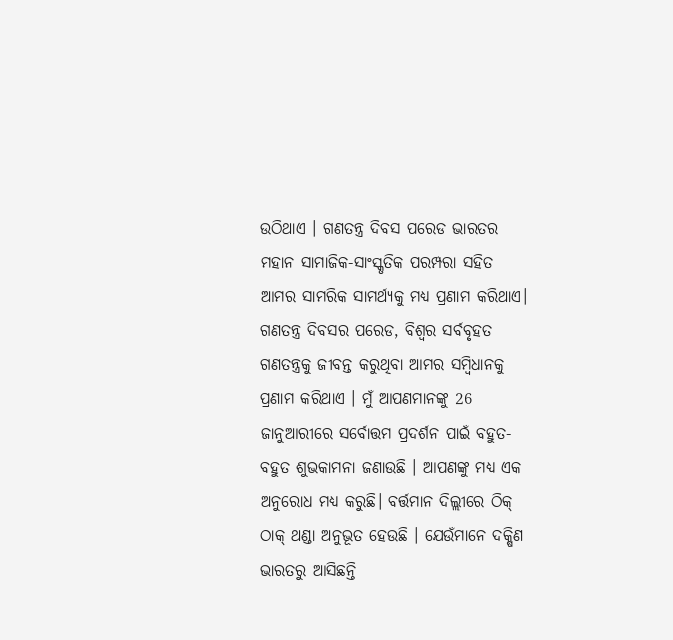ଉଠିଥାଏ । ଗଣତନ୍ତ୍ର ଦିବସ ପରେଡ ଭାରତର ମହାନ ସାମାଜିକ-ସାଂସ୍କୃତିକ ପରମ୍ପରା ସହିତ ଆମର ସାମରିକ ସାମର୍ଥ୍ୟକୁ ମଧ୍ୟ ପ୍ରଣାମ କରିଥାଏ। ଗଣତନ୍ତ୍ର ଦିବସର ପରେଡ, ବିଶ୍ବର ସର୍ବବୃହତ ଗଣତନ୍ତ୍ରକୁ ଜୀବନ୍ତ କରୁଥିବା ଆମର ସମ୍ବିଧାନକୁ ପ୍ରଣାମ କରିଥାଏ । ମୁଁ ଆପଣମାନଙ୍କୁ 26 ଜାନୁଆରୀରେ ସର୍ବୋତ୍ତମ ପ୍ରଦର୍ଶନ ପାଇଁ ବହୁତ-ବହୁତ ଶୁଭକାମନା ଜଣାଉଛି । ଆପଣଙ୍କୁ ମଧ୍ୟ ଏକ ଅନୁରୋଧ ମଧ୍ୟ କରୁଛି। ବର୍ତ୍ତମାନ ଦିଲ୍ଲୀରେ ଠିକ୍ ଠାକ୍ ଥଣ୍ଡା ଅନୁଭୂତ ହେଉଛି । ଯେଉଁମାନେ ଦକ୍ଷିଣ ଭାରତରୁ ଆସିଛନ୍ତି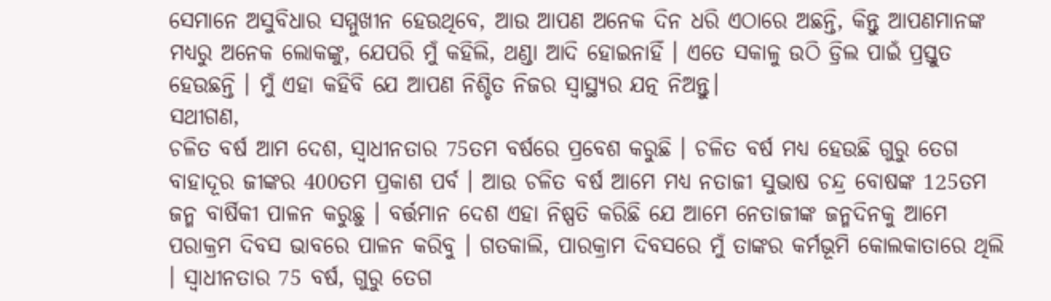ସେମାନେ ଅସୁବିଧାର ସମ୍ମୁଖୀନ ହେଉଥିବେ, ଆଉ ଆପଣ ଅନେକ ଦିନ ଧରି ଏଠାରେ ଅଛନ୍ତି, କିନ୍ତୁ ଆପଣମାନଙ୍କ ମଧ୍ୟରୁ ଅନେକ ଲୋକଙ୍କୁ, ଯେପରି ମୁଁ କହିଲି, ଥଣ୍ଡା ଆଦି ହୋଇନାହିଁ । ଏତେ ସକାଳୁ ଉଠି ଡ୍ରିଲ ପାଇଁ ପ୍ରସ୍ତୁତ ହେଉଛନ୍ତି । ମୁଁ ଏହା କହିବି ଯେ ଆପଣ ନିଶ୍ଚିତ ନିଜର ସ୍ୱାସ୍ଥ୍ୟର ଯତ୍ନ ନିଅନ୍ତୁ।
ସଥୀଗଣ,
ଚଳିତ ବର୍ଷ ଆମ ଦେଶ, ସ୍ୱାଧୀନତାର 75ତମ ବର୍ଷରେ ପ୍ରବେଶ କରୁଛି । ଚଳିତ ବର୍ଷ ମଧ୍ୟ ହେଉଛି ଗୁରୁ ତେଗ ବାହାଦୂର ଜୀଙ୍କର 400ତମ ପ୍ରକାଶ ପର୍ବ । ଆଉ ଚଳିତ ବର୍ଷ ଆମେ ମଧ୍ୟ ନତାଜୀ ସୁଭାଷ ଚନ୍ଦ୍ର ବୋଷଙ୍କ 125ତମ ଜନ୍ମ ବାର୍ଷିକୀ ପାଳନ କରୁଛୁ । ବର୍ତ୍ତମାନ ଦେଶ ଏହା ନିଷ୍ପତି କରିଛି ଯେ ଆମେ ନେତାଜୀଙ୍କ ଜନ୍ମଦିନକୁ ଆମେ ପରାକ୍ରମ ଦିବସ ଭାବରେ ପାଳନ କରିବୁ । ଗତକାଲି, ପାରକ୍ରାମ ଦିବସରେ ମୁଁ ତାଙ୍କର କର୍ମଭୂମି କୋଲକାତାରେ ଥିଲି । ସ୍ୱାଧୀନତାର 75 ବର୍ଷ, ଗୁରୁ ତେଗ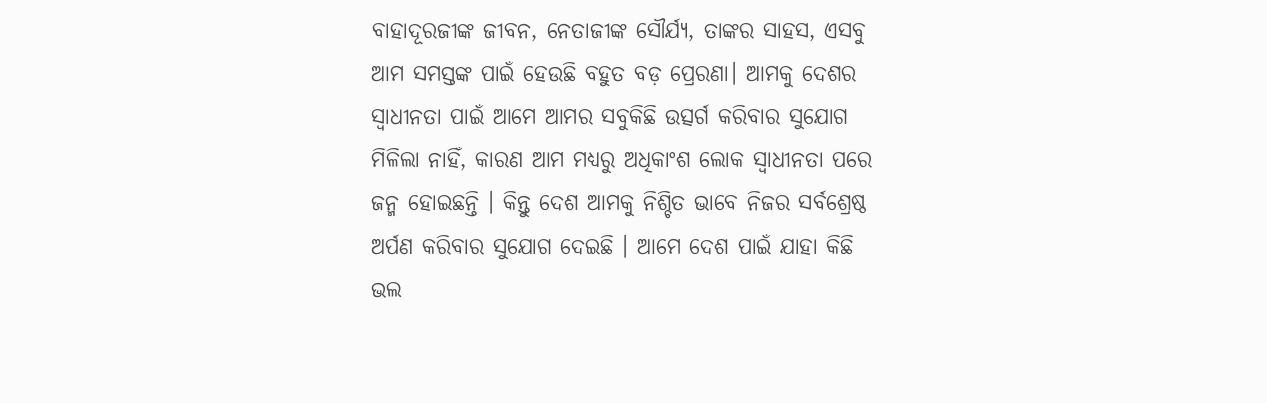ବାହାଦୂରଜୀଙ୍କ ଜୀବନ, ନେତାଜୀଙ୍କ ସୌର୍ଯ୍ୟ, ତାଙ୍କର ସାହସ, ଏସବୁ ଆମ ସମସ୍ତଙ୍କ ପାଇଁ ହେଉଛି ବହୁତ ବଡ଼ ପ୍ରେରଣା। ଆମକୁ ଦେଶର ସ୍ୱାଧୀନତା ପାଇଁ ଆମେ ଆମର ସବୁକିଛି ଉତ୍ସର୍ଗ କରିବାର ସୁଯୋଗ ମିଳିଲା ନାହିଁ, କାରଣ ଆମ ମଧ୍ୟରୁ ଅଧିକାଂଶ ଲୋକ ସ୍ୱାଧୀନତା ପରେ ଜନ୍ମ ହୋଇଛନ୍ତି । କିନ୍ତୁ ଦେଶ ଆମକୁ ନିଶ୍ଚିତ ଭାବେ ନିଜର ସର୍ବଶ୍ରେଷ୍ଠ ଅର୍ପଣ କରିବାର ସୁଯୋଗ ଦେଇଛି । ଆମେ ଦେଶ ପାଇଁ ଯାହା କିଛି ଭଲ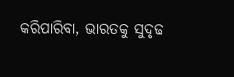କରିପାରିବା, ଭାରତକୁ ସୁଦୃଢ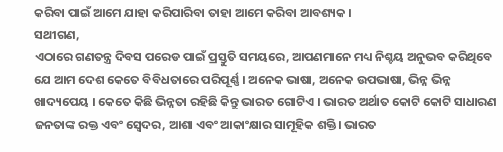କରିବା ପାଇଁ ଆମେ ଯାହା କରିପାରିବା ତାହା ଆମେ କରିବା ଆବଶ୍ୟକ ।
ସଥୀଗଣ,
ଏଠାରେ ଗଣତନ୍ତ୍ର ଦିବସ ପରେଡ ପାଇଁ ପ୍ରସ୍ତୁତି ସମୟରେ, ଆପଣମାନେ ମଧ୍ୟ ନିଶ୍ଚୟ ଅନୁଭବ କରିଥିବେ ଯେ ଆମ ଦେଶ କେତେ ବିବିଧତାରେ ପରିପୂର୍ଣ୍ଣ । ଅନେକ ଭାଷା, ଅନେକ ଉପଭାଷା, ଭିନ୍ନ ଭିନ୍ନ ଖାଦ୍ୟପେୟ । କେତେ କିଛି ଭିନ୍ନତା ରହିଛି କିନ୍ତୁ ଭାରତ ଗୋଟିଏ । ଭାରତ ଅର୍ଥାତ କୋଟି କୋଟି ସାଧାରଣ ଜନତାଙ୍କ ରକ୍ତ ଏବଂ ସ୍ବେଦର, ଆଶା ଏବଂ ଆକାଂକ୍ଷାର ସାମୂହିକ ଶକ୍ତି। ଭାରତ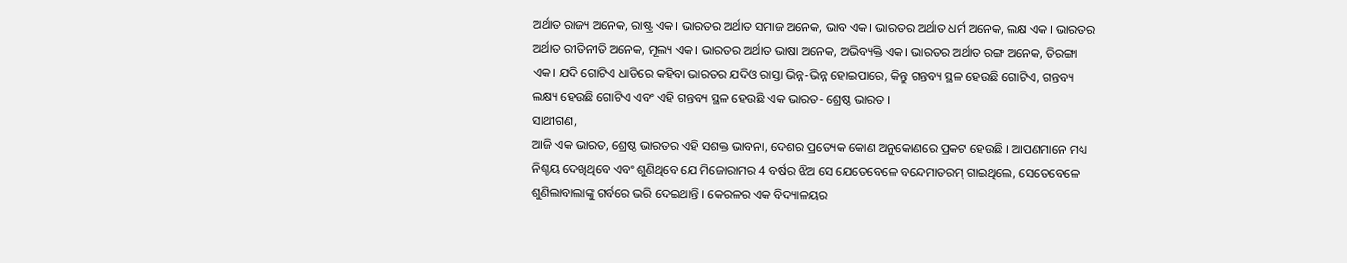ଅର୍ଥାତ ରାଜ୍ୟ ଅନେକ, ରାଷ୍ଟ୍ର ଏକ। ଭାରତର ଅର୍ଥାତ ସମାଜ ଅନେକ, ଭାବ ଏକ। ଭାରତର ଅର୍ଥାତ ଧର୍ମ ଅନେକ, ଲକ୍ଷ ଏକ । ଭାରତର ଅର୍ଥାତ ରୀତିନୀତି ଅନେକ, ମୂଲ୍ୟ ଏକ। ଭାରତର ଅର୍ଥାତ ଭାଷା ଅନେକ, ଅଭିବ୍ୟକ୍ତି ଏକ। ଭାରତର ଅର୍ଥାତ ରଙ୍ଗ ଅନେକ, ତିରଙ୍ଗା ଏକ। ଯଦି ଗୋଟିଏ ଧାଡିରେ କହିବା ଭାରତର ଯଦିଓ ରାସ୍ତା ଭିନ୍ନ-ଭିନ୍ନ ହୋଇପାରେ, କିନ୍ତୁ ଗନ୍ତବ୍ୟ ସ୍ଥଳ ହେଉଛି ଗୋଟିଏ, ଗନ୍ତବ୍ୟ ଲକ୍ଷ୍ୟ ହେଉଛି ଗୋଟିଏ ଏବଂ ଏହି ଗନ୍ତବ୍ୟ ସ୍ଥଳ ହେଉଛି ଏକ ଭାରତ- ଶ୍ରେଷ୍ଠ ଭାରତ ।
ସାଥୀଗଣ,
ଆଜି ଏକ ଭାରତ, ଶ୍ରେଷ୍ଠ ଭାରତର ଏହି ସଶକ୍ତ ଭାବନା, ଦେଶର ପ୍ରତ୍ୟେକ କୋଣ ଅନୁକୋଣରେ ପ୍ରକଟ ହେଉଛି । ଆପଣମାନେ ମଧ୍ୟ ନିଶ୍ଚୟ ଦେଖିଥିବେ ଏବଂ ଶୁଣିଥିବେ ଯେ ମିଜୋରାମର 4 ବର୍ଷର ଝିଅ ସେ ଯେତେବେଳେ ବନ୍ଦେମାତରମ୍ ଗାଇଥିଲେ, ସେତେବେଳେ ଶୁଣିଲାବାଲାଙ୍କୁ ଗର୍ବରେ ଭରି ଦେଇଥାନ୍ତି । କେରଳର ଏକ ବିଦ୍ୟାଳୟର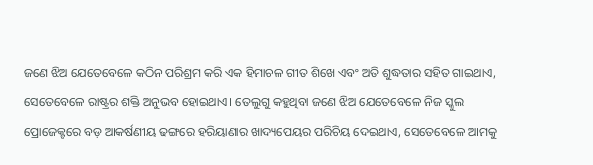ଜଣେ ଝିଅ ଯେତେବେଳେ କଠିନ ପରିଶ୍ରମ କରି ଏକ ହିମାଚଳ ଗୀତ ଶିଖେ ଏବଂ ଅତି ଶୁଦ୍ଧତାର ସହିତ ଗାଇଥାଏ, ସେତେବେଳେ ରାଷ୍ଟ୍ରର ଶକ୍ତି ଅନୁଭବ ହୋଇଥାଏ। ତେଲୁଗୁ କହୁଥିବା ଜଣେ ଝିଅ ଯେତେବେଳେ ନିଜ ସ୍କୁଲ ପ୍ରୋଜେକ୍ଟରେ ବଡ଼ ଆକର୍ଷଣୀୟ ଢଙ୍ଗରେ ହରିୟାଣାର ଖାଦ୍ୟପେୟର ପରିଚିୟ ଦେଇଥାଏ, ସେତେବେଳେ ଆମକୁ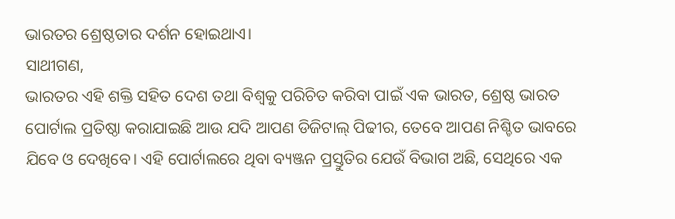ଭାରତର ଶ୍ରେଷ୍ଠତାର ଦର୍ଶନ ହୋଇଥାଏ।
ସାଥୀଗଣ,
ଭାରତର ଏହି ଶକ୍ତି ସହିତ ଦେଶ ତଥା ବିଶ୍ବକୁ ପରିଚିତ କରିବା ପାଇଁ ଏକ ଭାରତ, ଶ୍ରେଷ୍ଠ ଭାରତ ପୋର୍ଟାଲ ପ୍ରତିଷ୍ଠା କରାଯାଇଛି ଆଉ ଯଦି ଆପଣ ଡିଜିଟାଲ୍ ପିଢୀର, ତେବେ ଆପଣ ନିଶ୍ଚିତ ଭାବରେ ଯିବେ ଓ ଦେଖିବେ। ଏହି ପୋର୍ଟାଲରେ ଥିବା ବ୍ୟଞ୍ଜନ ପ୍ରସ୍ତୁତିର ଯେଉଁ ବିଭାଗ ଅଛି, ସେଥିରେ ଏକ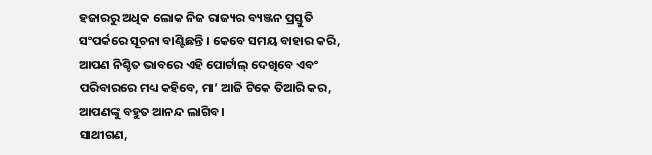ହଜାରରୁ ଅଧିକ ଲୋକ ନିଜ ରାଜ୍ୟର ବ୍ୟଞ୍ଜନ ପ୍ରସ୍ତୁତି ସଂପର୍କରେ ସୂଚନା ବାଣ୍ଟିଛନ୍ତି । କେବେ ସମୟ ବାହାର କରି, ଆପଣ ନିଶ୍ଚିତ ଭାବରେ ଏହି ପୋର୍ଟାଲ୍ ଦେଖିବେ ଏବଂ ପରିବାରରେ ମଧ୍ୟ କହିବେ, ମା’ ଆଜି ଟିକେ ତିଆରି କର, ଆପଣଙ୍କୁ ବହୁତ ଆନନ୍ଦ ଲାଗିବ।
ସାଥୀଗଣ,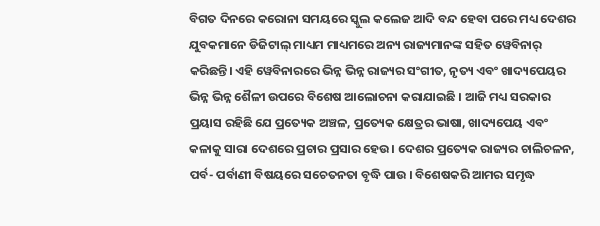ବିଗତ ଦିନରେ କରୋନା ସମୟରେ ସ୍କୁଲ କଲେଜ ଆଦି ବନ୍ଦ ହେବା ପରେ ମଧ୍ୟ ଦେଶର ଯୁବକମାନେ ଡିଜିଟାଲ୍ ମାଧ୍ୟମ ମାଧ୍ୟମରେ ଅନ୍ୟ ରାଜ୍ୟମାନଙ୍କ ସହିତ ୱେବିନାର୍ କରିଛନ୍ତି। ଏହି ୱେବିନାରରେ ଭିନ୍ନ ଭିନ୍ନ ରାଜ୍ୟର ସଂଗୀତ, ନୃତ୍ୟ ଏବଂ ଖାଦ୍ୟପେୟର ଭିନ୍ନ ଭିନ୍ନ ଶୈଳୀ ଉପରେ ବିଶେଷ ଆଲୋଚନା କରାଯାଇଛି । ଆଜି ମଧ୍ୟ ସରକାର ପ୍ରୟାସ ରହିଛି ଯେ ପ୍ରତ୍ୟେକ ଅଞ୍ଚଳ, ପ୍ରତ୍ୟେକ କ୍ଷେତ୍ରର ଭାଷା, ଖାଦ୍ୟପେୟ ଏବଂ କଳାକୁ ସାରା ଦେଶରେ ପ୍ରଚାର ପ୍ରସାର ହେଉ। ଦେଶର ପ୍ରତ୍ୟେକ ରାଜ୍ୟର ଚାଲିଚଳନ, ପର୍ବ- ପର୍ବାଣୀ ବିଷୟରେ ସଚେତନତା ବୃଦ୍ଧି ପାଉ । ବିଶେଷକରି ଆମର ସମୃଦ୍ଧ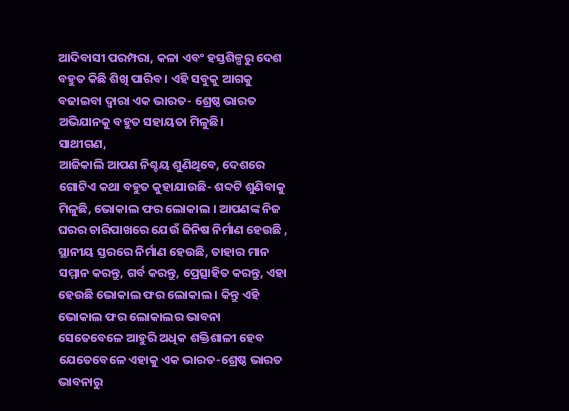ଆଦିବାସୀ ପରମ୍ପରା, କଳା ଏବଂ ହସ୍ତଶିଳ୍ପରୁ ଦେଶ ବହୁତ କିଛି ଶିଖି ପାରିବ । ଏହି ସବୁକୁ ଆଗକୁ ବଢାଇବା ଦ୍ବାରା ଏକ ଭାରତ- ଶ୍ରେଷ୍ଠ ଭାରତ ଅଭିଯାନକୁ ବହୁତ ସହାୟତା ମିଳୁଛି।
ସାଥୀଗଣ,
ଆଜିକାଲି ଆପଣ ନିଶ୍ଚୟ ଶୁଣିଥିବେ, ଦେଶରେ ଗୋଟିଏ କଥା ବହୁତ କୁହାଯାଉଛି- ଶବ୍ଦଟି ଶୁଣିବାକୁ ମିଳୁଛି, ଭୋକାଲ ଫର ଲୋକାଲ । ଆପଣଙ୍କ ନିଜ ଘରର ଚାରିପାଖରେ ଯେଉଁ ଜିନିଷ ନିର୍ମାଣ ହେଉଛି , ସ୍ଥାନୀୟ ସ୍ତରରେ ନିର୍ମାଣ ହେଉଛି, ତାହାର ମାନ ସମ୍ମାନ କରନ୍ତୁ, ଗର୍ବ କରନ୍ତୁ, ପ୍ରେତ୍ସାହିତ କରନ୍ତୁ, ଏହା ହେଉଛି ଭୋକାଲ ଫର ଲୋକାଲ । କିନ୍ତୁ ଏହି ଭୋକାଲ ଫର ଲୋକାଲର ଭାବନା ସେତେବେଳେ ଆହୁରି ଅଧିକ ଶକ୍ତିଶାଳୀ ହେବ ଯେତେବେଳେ ଏହାକୁ ଏକ ଭାରତ-ଶ୍ରେଷ୍ଠ ଭାରତ ଭାବନାରୁ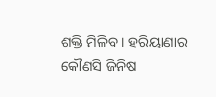ଶକ୍ତି ମିଳିବ । ହରିୟାଣାର କୌଣସି ଜିନିଷ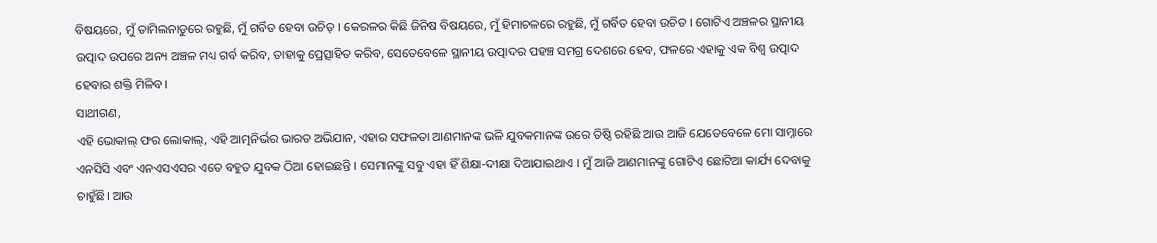ବିଷୟରେ, ମୁଁ ତାମିଲନାଡୁରେ ରହୁଛି, ମୁଁ ଗର୍ବିତ ହେବା ଉଚିତ୍ । କେରଳର କିଛି ଜିନିଷ ବିଷୟରେ, ମୁଁ ହିମାଚଳରେ ରହୁଛି, ମୁଁ ଗର୍ବିତ ହେବା ଉଚିତ । ଗୋଟିଏ ଅଞ୍ଚଳର ସ୍ଥାନୀୟ ଉତ୍ପାଦ ଉପରେ ଅନ୍ୟ ଅଞ୍ଚଳ ମଧ୍ୟ ଗର୍ବ କରିବ, ତାହାକୁ ପ୍ରେତ୍ସାହିତ କରିବ, ସେତେବେଳେ ସ୍ଥାନୀୟ ଉତ୍ପାଦର ପହଞ୍ଚ ସମଗ୍ର ଦେଶରେ ହେବ, ଫଳରେ ଏହାକୁ ଏକ ବିଶ୍ୱ ଉତ୍ପାଦ ହେବାର ଶକ୍ତି ମିଳିବ।
ସାଥୀଗଣ,
ଏହି ଭୋକାଲ୍ ଫର ଲୋକାଲ୍, ଏହି ଆତ୍ମନିର୍ଭର ଭାରତ ଅଭିଯାନ, ଏହାର ସଫଳତା ଆଣମାନଙ୍କ ଭଳି ଯୁବକମାନଙ୍କ ଉରେ ତିଷ୍ଠି ରହିଛି ଆଉ ଆଜି ଯେତେବେଳେ ମୋ ସାମ୍ନାରେ ଏନସିସି ଏବଂ ଏନଏସଏସର ଏତେ ବହୁତ ଯୁବକ ଠିଆ ହୋଇଛନ୍ତି । ସେମାନଙ୍କୁ ସବୁ ଏହା ହିଁ ଶିକ୍ଷା-ଦୀକ୍ଷା ଦିଆଯାଇଥାଏ । ମୁଁ ଆଜି ଆଣମାନଙ୍କୁ ଗୋଟିଏ ଛୋଟିଆ କାର୍ଯ୍ୟ ଦେବାକୁ ଚାହୁଁଛି। ଆଉ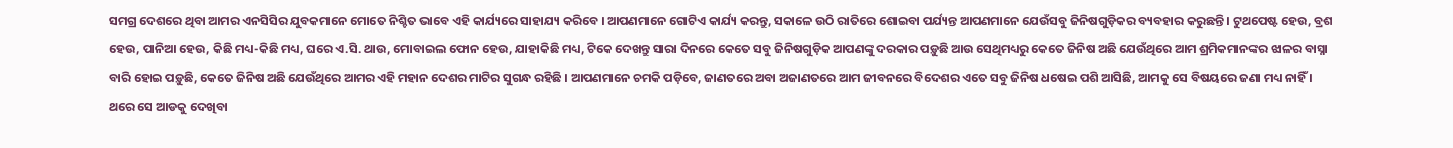ସମଗ୍ର ଦେଶରେ ଥିବା ଆମର ଏନସିସିର ଯୁବକମାନେ ମୋତେ ନିଶ୍ଚିତ ଭାବେ ଏହି କାର୍ଯ୍ୟରେ ସାହାଯ୍ୟ କରିବେ । ଆପଣମାନେ ଗୋଟିଏ କାର୍ଯ୍ୟ କରନ୍ତୁ, ସକାଳେ ଉଠି ରାତିରେ ଶୋଇବା ପର୍ଯ୍ୟନ୍ତ ଆପଣମାନେ ଯେଉଁସବୁ ଜିନିଷଗୁଡ଼ିକର ବ୍ୟବହାର କରୁଛନ୍ତି । ଟୁଥପେଷ୍ଟ ହେଉ, ବ୍ରଶ ହେଉ, ପାନିଆ ହେଉ, କିଛି ମଧ୍ୟ-କିଛି ମଧ୍ୟ, ଘରେ ଏ.ସି. ଥାଉ, ମୋବାଇଲ ଫୋନ ହେଉ, ଯାହାକିଛି ମଧ୍ୟ, ଟିକେ ଦେଖନ୍ତୁ ସାରା ଦିନରେ କେତେ ସବୁ ଜିନିଷଗୁଡ଼ିକ ଆପଣଙ୍କୁ ଦରକାର ପଡ଼ୁଛି ଆଉ ସେଥିମଧ୍ୟରୁ କେତେ ଜିନିଷ ଅଛି ଯେଉଁଥିରେ ଆମ ଶ୍ରମିକମାନଙ୍କର ଝାଳର ବାସ୍ନା ବାରି ହୋଇ ପଡ଼ୁଛି, କେତେ ଜିନିଷ ଅଛି ଯେଉଁଥିରେ ଆମର ଏହି ମହାନ ଦେଶର ମାଟିର ସୁଗନ୍ଧ ରହିଛି । ଆପଣମାନେ ଚମକି ପଡ଼ିବେ, ଜାଣତରେ ଅବା ଅଜାଣତରେ ଆମ ଜୀବନରେ ବିଦେଶର ଏତେ ସବୁ ଜିନିଷ ଧଷେଇ ପଶି ଆସିଛି, ଆମକୁ ସେ ବିଷୟରେ ଜଣା ମଧ୍ୟ ନାହିଁ । ଥରେ ସେ ଆଡକୁ ଦେଖିବା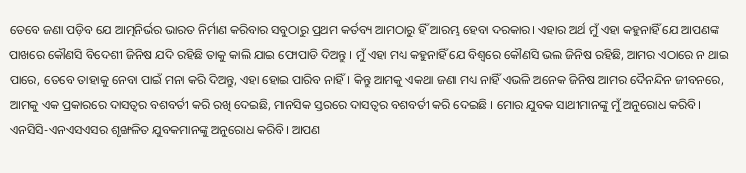ତେବେ ଜଣା ପଡ଼ିବ ଯେ ଆତ୍ମନିର୍ଭର ଭାରତ ନିର୍ମାଣ କରିବାର ସବୁଠାରୁ ପ୍ରଥମ କର୍ତବ୍ୟ ଆମଠାରୁ ହିଁ ଆରମ୍ଭ ହେବା ଦରକାର। ଏହାର ଅର୍ଥ ମୁଁ ଏହା କହୁନାହିଁ ଯେ ଆପଣଙ୍କ ପାଖରେ କୌଣସି ବିଦେଶୀ ଜିନିଷ ଯଦି ରହିଛି ତାକୁ କାଲି ଯାଇ ଫୋପାଡି ଦିଅନ୍ତୁ । ମୁଁ ଏହା ମଧ୍ୟ କହୁନାହିଁ ଯେ ବିଶ୍ବରେ କୌଣସି ଭଲ ଜିନିଷ ରହିଛି, ଆମର ଏଠାରେ ନ ଥାଇ ପାରେ, ତେବେ ତାହାକୁ ନେବା ପାଇଁ ମନା କରି ଦିଅନ୍ତୁ, ଏହା ହୋଇ ପାରିବ ନାହିଁ । କିନ୍ତୁ ଆମକୁ ଏକଥା ଜଣା ମଧ୍ୟ ନାହିଁ ଏଭଳି ଅନେକ ଜିନିଷ ଆମର ଦୈନନ୍ଦିନ ଜୀବନରେ, ଆମକୁ ଏକ ପ୍ରକାରରେ ଦାସତ୍ବର ବଶବର୍ତୀ କରି ରଖି ଦେଇଛି, ମାନସିକ ସ୍ତରରେ ଦାସତ୍ବର ବଶବର୍ତୀ କରି ଦେଇଛି । ମୋର ଯୁବକ ସାଥୀମାନଙ୍କୁ ମୁଁ ଅନୁରୋଧ କରିବି। ଏନସିସି-ଏନଏସଏସର ଶୃଙ୍ଖଳିତ ଯୁବକମାନଙ୍କୁ ଅନୁରୋଧ କରିବି। ଆପଣ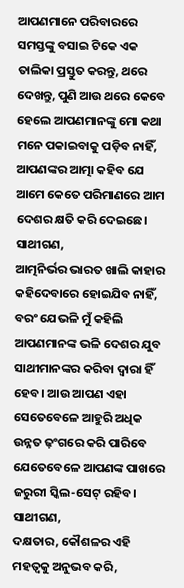ଆପଣମାନେ ପରିବାରରେ ସମସ୍ତଙ୍କୁ ବସାଇ ଟିକେ ଏକ ତାଲିକା ପ୍ରସ୍ତୁତ କରନ୍ତୁ, ଥରେ ଦେଖନ୍ତୁ, ପୁଣି ଆଉ ଥରେ କେବେ ହେଲେ ଆପଣମାନଙ୍କୁ ମୋ କଥା ମନେ ପକାଇବାକୁ ପଡ଼ିବ ନାହିଁ, ଆପଣଙ୍କର ଆତ୍ମା କହିବ ଯେ ଆମେ କେତେ ପରିମାଣରେ ଆମ ଦେଶର କ୍ଷତି କରି ଦେଇଛେ।
ସାଥୀଗଣ,
ଆତ୍ମନିର୍ଭର ଭାରତ ଖାଲି କାହାର କହିଦେବାରେ ହୋଇଯିବ ନାହିଁ, ବରଂ ଯେଭଳି ମୁଁ କହିଲି ଆପଣମାନଙ୍କ ଭଳି ଦେଶର ଯୁବ ସାଥୀମାନଙ୍କର କରିବା ଦ୍ୱାରା ହିଁ ହେବ। ଆଉ ଆପଣ ଏହା ସେତେବେଳେ ଆହୁରି ଅଧିକ ଉନ୍ନତ ଢ଼ଂଗରେ କରି ପାରିବେ ଯେତେବେଳେ ଆପଣଙ୍କ ପାଖରେ ଜରୁରୀ ସ୍କିଲ-ସେଟ୍ ରହିବ।
ସାଥୀଗଣ,
ଦକ୍ଷତାର, କୌଶଳର ଏହି ମହତ୍ୱକୁ ଅନୁଭବ କରି,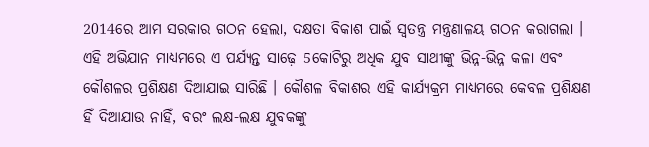2014ରେ ଆମ ସରକାର ଗଠନ ହେଲା, ଦକ୍ଷତା ବିକାଶ ପାଇଁ ସ୍ୱତନ୍ତ୍ର ମନ୍ତ୍ରଣାଳୟ ଗଠନ କରାଗଲା । ଏହି ଅଭିଯାନ ମାଧ୍ୟମରେ ଏ ପର୍ଯ୍ୟନ୍ତ ସାଢ଼େ 5କୋଟିରୁ ଅଧିକ ଯୁବ ସାଥୀଙ୍କୁ ଭିନ୍ନ-ଭିନ୍ନ କଳା ଏବଂ କୌଶଳର ପ୍ରଶିକ୍ଷଣ ଦିଆଯାଇ ସାରିଛି । କୌଶଳ ବିକାଶର ଏହି କାର୍ଯ୍ୟକ୍ରମ ମାଧ୍ୟମରେ କେବଳ ପ୍ରଶିକ୍ଷଣ ହିଁ ଦିଆଯାଉ ନାହିଁ, ବରଂ ଲକ୍ଷ-ଲକ୍ଷ ଯୁବକଙ୍କୁ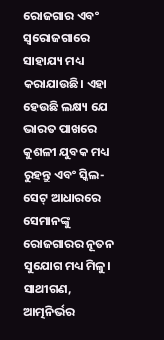ରୋଜଗାର ଏବଂ ସ୍ୱରୋଜଗାରେ ସାହାଯ୍ୟ ମଧ୍ୟ କରାଯାଉଛି। ଏହା ହେଉଛି ଲକ୍ଷ୍ୟ ଯେ ଭାରତ ପାଖରେ କୁଶଳୀ ଯୁବକ ମଧ୍ୟ ରୁହନ୍ତୁ ଏବଂ ସ୍କିଲ-ସେଟ୍ ଆଧାରରେ ସେମାନଙ୍କୁ ରୋଜଗାରର ନୂତନ ସୁଯୋଗ ମଧ୍ୟ ମିଳୁ।
ସାଥୀଗଣ,
ଆତ୍ମନିର୍ଭର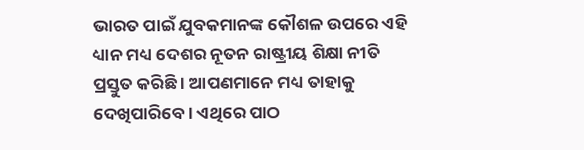ଭାରତ ପାଇଁ ଯୁବକମାନଙ୍କ କୌଶଳ ଉପରେ ଏହି ଧ୍ୟାନ ମଧ୍ୟ ଦେଶର ନୂତନ ରାଷ୍ଟ୍ରୀୟ ଶିକ୍ଷା ନୀତି ପ୍ରସ୍ତୁତ କରିଛି । ଆପଣମାନେ ମଧ୍ୟ ତାହାକୁ ଦେଖିପାରିବେ । ଏଥିରେ ପାଠ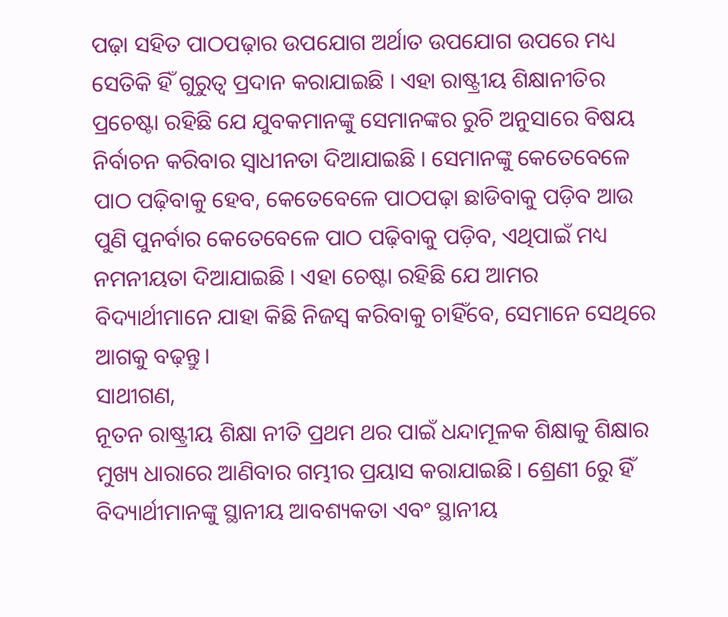ପଢ଼ା ସହିତ ପାଠପଢ଼ାର ଉପଯୋଗ ଅର୍ଥାତ ଉପଯୋଗ ଉପରେ ମଧ୍ୟ ସେତିକି ହିଁ ଗୁରୁତ୍ୱ ପ୍ରଦାନ କରାଯାଇଛି । ଏହା ରାଷ୍ଟ୍ରୀୟ ଶିକ୍ଷାନୀତିର ପ୍ରଚେଷ୍ଟା ରହିଛି ଯେ ଯୁବକମାନଙ୍କୁ ସେମାନଙ୍କର ରୁଚି ଅନୁସାରେ ବିଷୟ ନିର୍ବାଚନ କରିବାର ସ୍ୱାଧୀନତା ଦିଆଯାଇଛି । ସେମାନଙ୍କୁ କେତେବେଳେ ପାଠ ପଢ଼ିବାକୁ ହେବ, କେତେବେଳେ ପାଠପଢ଼ା ଛାଡିବାକୁ ପଡ଼ିବ ଆଉ ପୁଣି ପୁନର୍ବାର କେତେବେଳେ ପାଠ ପଢ଼ିବାକୁ ପଡ଼ିବ, ଏଥିପାଇଁ ମଧ୍ୟ ନମନୀୟତା ଦିଆଯାଇଛି । ଏହା ଚେଷ୍ଟା ରହିଛି ଯେ ଆମର ବିଦ୍ୟାର୍ଥୀମାନେ ଯାହା କିଛି ନିଜସ୍ୱ କରିବାକୁ ଚାହିଁବେ, ସେମାନେ ସେଥିରେ ଆଗକୁ ବଢ଼ନ୍ତୁ।
ସାଥୀଗଣ,
ନୂତନ ରାଷ୍ଟ୍ରୀୟ ଶିକ୍ଷା ନୀତି ପ୍ରଥମ ଥର ପାଇଁ ଧନ୍ଦାମୂଳକ ଶିକ୍ଷାକୁ ଶିକ୍ଷାର ମୁଖ୍ୟ ଧାରାରେ ଆଣିବାର ଗମ୍ଭୀର ପ୍ରୟାସ କରାଯାଇଛି। ଶ୍ରେଣୀ 6ରୁ ହିଁ ବିଦ୍ୟାର୍ଥୀମାନଙ୍କୁ ସ୍ଥାନୀୟ ଆବଶ୍ୟକତା ଏବଂ ସ୍ଥାନୀୟ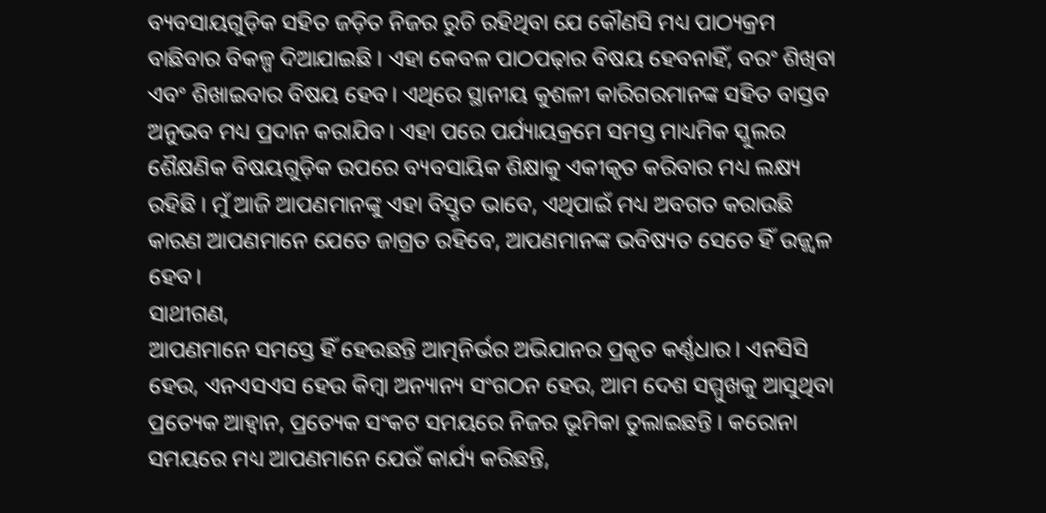ବ୍ୟବସାୟଗୁଡ଼ିକ ସହିତ ଜଡ଼ିତ ନିଜର ରୁଚି ରହିଥିବା ଯେ କୌଣସି ମଧ୍ୟ ପାଠ୍ୟକ୍ରମ ବାଛିବାର ବିକଳ୍ପ ଦିଆଯାଇଛି । ଏହା କେବଳ ପାଠପଢ଼ାର ବିଷୟ ହେବନାହିଁ, ବରଂ ଶିଖିବା ଏବଂ ଶିଖାଇବାର ବିଷୟ ହେବ। ଏଥିରେ ସ୍ଥାନୀୟ କୁଶଳୀ କାରିଗରମାନଙ୍କ ସହିତ ବାସ୍ତବ ଅନୁଭବ ମଧ୍ୟ ପ୍ରଦାନ କରାଯିବ। ଏହା ପରେ ପର୍ଯ୍ୟାୟକ୍ରମେ ସମସ୍ତ ମାଧ୍ୟମିକ ସ୍କୁଲର ଶୈକ୍ଷଣିକ ବିଷୟଗୁଡ଼ିକ ଉପରେ ବ୍ୟବସାୟିକ ଶିକ୍ଷାକୁ ଏକୀକୃତ କରିବାର ମଧ୍ୟ ଲକ୍ଷ୍ୟ ରହିଛି । ମୁଁ ଆଜି ଆପଣମାନଙ୍କୁ ଏହା ବିସ୍ତୃତ ଭାବେ, ଏଥିପାଇଁ ମଧ୍ୟ ଅବଗତ କରାଉଛି କାରଣ ଆପଣମାନେ ଯେତେ ଜାଗ୍ରତ ରହିବେ, ଆପଣମାନଙ୍କ ଭବିଷ୍ୟତ ସେତେ ହିଁ ଉଜ୍ଜ୍ୱଳ ହେବ।
ସାଥୀଗଣ,
ଆପଣମାନେ ସମସ୍ତେ ହିଁ ହେଉଛନ୍ତି ଆତ୍ମନିର୍ଭର ଅଭିଯାନର ପ୍ରକୃତ କର୍ଣ୍ଣଧାର। ଏନସିସି ହେଉ, ଏନଏସଏସ ହେଉ କିମ୍ବା ଅନ୍ୟାନ୍ୟ ସଂଗଠନ ହେଉ, ଆମ ଦେଶ ସମ୍ମୁଖକୁ ଆସୁଥିବା ପ୍ରତ୍ୟେକ ଆହ୍ୱାନ, ପ୍ରତ୍ୟେକ ସଂକଟ ସମୟରେ ନିଜର ଭୂମିକା ତୁଲାଇଛନ୍ତି । କରୋନା ସମୟରେ ମଧ୍ୟ ଆପଣମାନେ ଯେଉଁ କାର୍ଯ୍ୟ କରିଛନ୍ତି,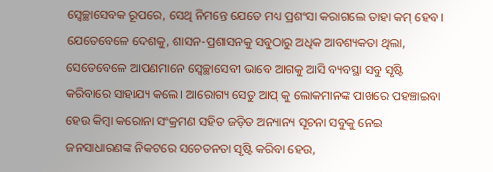ସ୍ୱେଚ୍ଛାସେବକ ରୂପରେ, ସେଥି ନିମନ୍ତେ ଯେତେ ମଧ୍ୟ ପ୍ରଶଂସା କରାଗଲେ ତାହା କମ୍ ହେବ। ଯେତେବେଳେ ଦେଶକୁ, ଶାସନ-ପ୍ରଶାସନକୁ ସବୁଠାରୁ ଅଧିକ ଆବଶ୍ୟକତା ଥିଲା, ସେତେବେଳେ ଆପଣମାନେ ସ୍ୱେଚ୍ଛାସେବୀ ଭାବେ ଆଗକୁ ଆସି ବ୍ୟବସ୍ଥା ସବୁ ସୃଷ୍ଟି କରିବାରେ ସାହାଯ୍ୟ କଲେ। ଆରୋଗ୍ୟ ସେତୁ ଆପ୍ କୁ ଲୋକମାନଙ୍କ ପାଖରେ ପହଞ୍ଚାଇବା ହେଉ କିମ୍ବା କରୋନା ସଂକ୍ରମଣ ସହିତ ଜଡ଼ିତ ଅନ୍ୟାନ୍ୟ ସୂଚନା ସବୁକୁ ନେଇ ଜନସାଧାରଣଙ୍କ ନିକଟରେ ସଚେତନତା ସୃଷ୍ଟି କରିବା ହେଉ,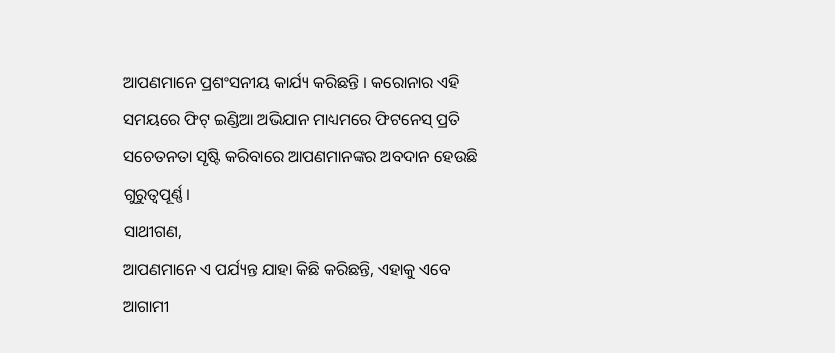ଆପଣମାନେ ପ୍ରଶଂସନୀୟ କାର୍ଯ୍ୟ କରିଛନ୍ତି । କରୋନାର ଏହି ସମୟରେ ଫିଟ୍ ଇଣ୍ଡିଆ ଅଭିଯାନ ମାଧ୍ୟମରେ ଫିଟନେସ୍ ପ୍ରତି ସଚେତନତା ସୃଷ୍ଟି କରିବାରେ ଆପଣମାନଙ୍କର ଅବଦାନ ହେଉଛି ଗୁରୁତ୍ୱପୂର୍ଣ୍ଣ।
ସାଥୀଗଣ,
ଆପଣମାନେ ଏ ପର୍ଯ୍ୟନ୍ତ ଯାହା କିଛି କରିଛନ୍ତି, ଏହାକୁ ଏବେ ଆଗାମୀ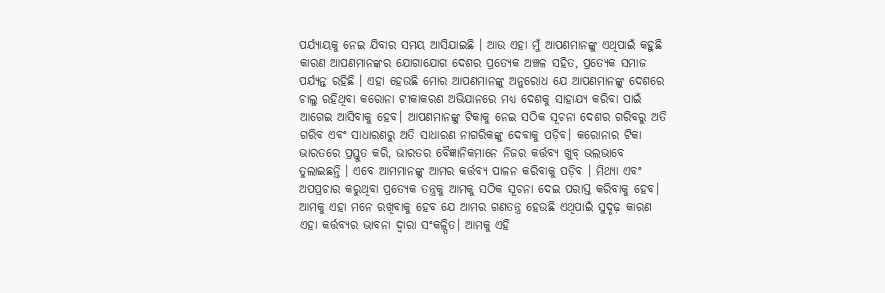ପର୍ଯ୍ୟାୟକୁ ନେଇ ଯିବାର ସମୟ ଆସିଯାଇଛି । ଆଉ ଏହା ମୁଁ ଆପଣମାନଙ୍କୁ ଏଥିପାଇଁ କହୁଛି କାରଣ ଆପଣମାନଙ୍କର ଯୋଗାଯୋଗ ଦେଶର ପ୍ରତ୍ୟେକ ଅଞ୍ଚଳ ସହିତ, ପ୍ରତ୍ୟେକ ସମାଜ ପର୍ଯ୍ୟନ୍ତ ରହିଛି । ଏହା ହେଉଛି ମୋର ଆପଣମାନଙ୍କୁ ଅନୁରୋଧ ଯେ ଆପଣମାନଙ୍କୁ ଦେଶରେ ଚାଲୁ ରହିଥିବା କରୋନା ଟୀକାକରଣ ଅଭିଯାନରେ ମଧ୍ୟ ଦେଶକୁ ସାହାଯ୍ୟ କରିବା ପାଇଁ ଆଗେଇ ଆସିବାକୁ ହେବ। ଆପଣମାନଙ୍କୁ ଟିକାକୁ ନେଇ ସଠିକ ସୂଚନା ଦେଶର ଗରିବରୁ ଅତି ଗରିବ ଏବଂ ସାଧାରଣରୁ ଅତି ସାଧାରଣ ନାଗରିକଙ୍କୁ ଦେବାକୁ ପଡ଼ିବ। କରୋନାର ଟିକା ଭାରତରେ ପ୍ରସ୍ତୁତ କରି, ଭାରତର ବୈଜ୍ଞାନିକମାନେ ନିଜର କର୍ତ୍ତବ୍ୟ ଖୁବ୍ ଭଲଭାବେ ତୁଲାଇଛନ୍ତି । ଏବେ ଆମମାନଙ୍କୁ ଆମର କର୍ତ୍ତବ୍ୟ ପାଳନ କରିବାକୁ ପଡ଼ିବ । ମିଥ୍ୟା ଏବଂ ଅପପ୍ରଚାର କରୁଥିବା ପ୍ରତ୍ୟେକ ତନ୍ତ୍ରକୁ ଆମକୁ ସଠିକ ସୂଚନା ଦେଇ ପରାସ୍ତ କରିବାକୁ ହେବ। ଆମକୁ ଏହା ମନେ ରଖିବାକୁ ହେବ ଯେ ଆମର ଗଣତନ୍ତ୍ର ହେଉଛି ଏଥିପାଇଁ ସୁଦୃଢ଼ କାରଣ ଏହା କର୍ତ୍ତବ୍ୟର ଭାବନା ଦ୍ୱାରା ସଂକଳ୍ପିତ। ଆମକୁ ଏହି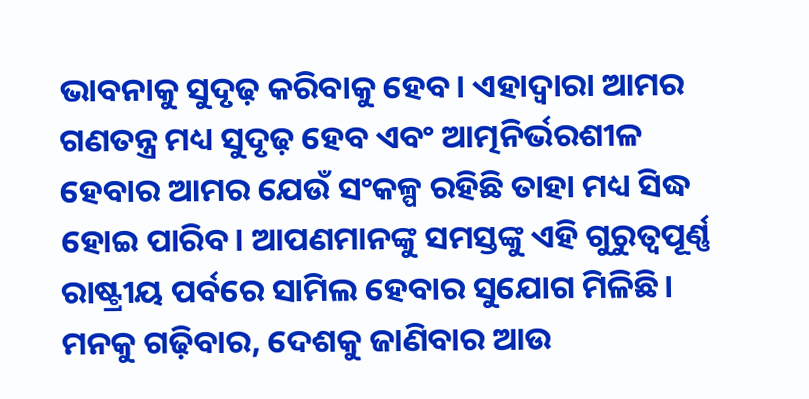ଭାବନାକୁ ସୁଦୃଢ଼ କରିବାକୁ ହେବ। ଏହାଦ୍ୱାରା ଆମର ଗଣତନ୍ତ୍ର ମଧ୍ୟ ସୁଦୃଢ଼ ହେବ ଏବଂ ଆତ୍ମନିର୍ଭରଶୀଳ ହେବାର ଆମର ଯେଉଁ ସଂକଳ୍ପ ରହିଛି ତାହା ମଧ୍ୟ ସିଦ୍ଧ ହୋଇ ପାରିବ। ଆପଣମାନଙ୍କୁ ସମସ୍ତଙ୍କୁ ଏହି ଗୁରୁତ୍ୱପୂର୍ଣ୍ଣ ରାଷ୍ଟ୍ରୀୟ ପର୍ବରେ ସାମିଲ ହେବାର ସୁଯୋଗ ମିଳିଛି। ମନକୁ ଗଢ଼ିବାର, ଦେଶକୁ ଜାଣିବାର ଆଉ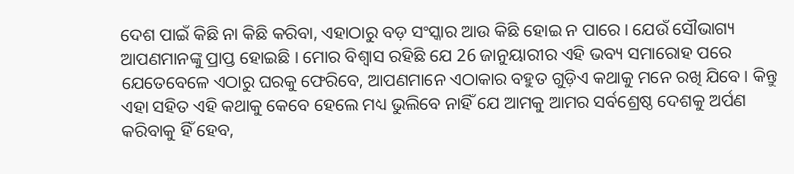ଦେଶ ପାଇଁ କିଛି ନା କିଛି କରିବା, ଏହାଠାରୁ ବଡ଼ ସଂସ୍କାର ଆଉ କିଛି ହୋଇ ନ ପାରେ। ଯେଉଁ ସୌଭାଗ୍ୟ ଆପଣମାନଙ୍କୁ ପ୍ରାପ୍ତ ହୋଇଛି । ମୋର ବିଶ୍ୱାସ ରହିଛି ଯେ 26 ଜାନୁୟାରୀର ଏହି ଭବ୍ୟ ସମାରୋହ ପରେ ଯେତେବେଳେ ଏଠାରୁ ଘରକୁ ଫେରିବେ, ଆପଣମାନେ ଏଠାକାର ବହୁତ ଗୁଡ଼ିଏ କଥାକୁ ମନେ ରଖି ଯିବେ। କିନ୍ତୁ ଏହା ସହିତ ଏହି କଥାକୁ କେବେ ହେଲେ ମଧ୍ୟ ଭୁଲିବେ ନାହିଁ ଯେ ଆମକୁ ଆମର ସର୍ବଶ୍ରେଷ୍ଠ ଦେଶକୁ ଅର୍ପଣ କରିବାକୁ ହିଁ ହେବ,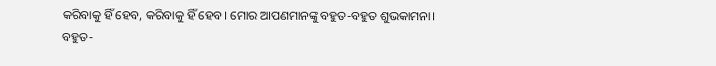କରିବାକୁ ହିଁ ହେବ, କରିବାକୁ ହିଁ ହେବ। ମୋର ଆପଣମାନଙ୍କୁ ବହୁତ-ବହୁତ ଶୁଭକାମନା।
ବହୁତ-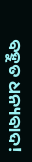ବହୁତ ଧନ୍ୟବାଦ!